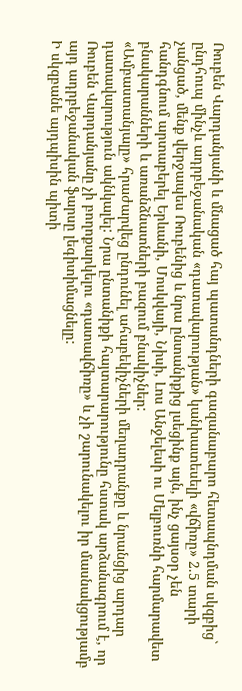Ռուբեն Վարդանյանի և մնացած հայ պատանդների գազանաբարո հետապնդման սկզբից` ընդհուպ մինչև ադրբեջանական «դատավարության» կանխատեսելի «վճիռը» 2.5 տարի չանցած, մենք վերջապես Ռուբենից և նրա ընտանիքից լսեցինք այն, ինչ ցայսօր չեն հանդգնում արտաբերել Երևանի, Մոսկվայի, Նիսի, Լոս Անջելեսի ու Մելբուռնի հարմարավետ բնակարանների և առանձնատների բազում բնակիչներ:
«Ամբաստանյալը» հրաժարվեց ընդունել ահաբեկիչների մեղադրանքը և նրանցից արդար դատավարություն ակնկալել: Նրա ընտանիքի հայտարարությունը հստակ արձանագրում է, որ Ռուբեն Վարդանյանը չի բողոքարկելու «դատավճիռը» և չի շարունակելու իր մասնակցությամբ այդ ադրբեջանական ֆարսը լեգիտիմացնելը:
Ի սկզբանե այդպիսին պիտի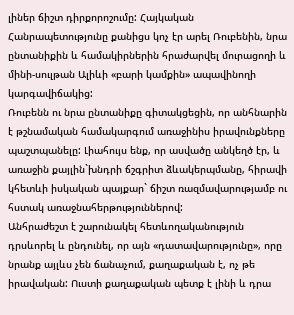լիներ ճիշտ դիրքորոշումը: Հայկական Հանրապետությունը քանիցս կոչ էր արել Ռուբենին, նրա ընտանիքին և համակիրներին հրաժարվել մուրացողի և մինի-սուլթան Ալիևի «բարի կամքին» ապավինողի կարգավիճակից:
Ռուբենն ու նրա ընտանիքը գիտակցեցին, որ անհնարին է թշնամական համակարգում առաջինիս իրավունքները պաշտպանելը: Լիահույս ենք, որ ասվածը անկեղծ էր, և առաջին քայլին`խնդրի ճշգրիտ ձևակերպմանը, հիրավի կհետևի իսկական պայքար` ճիշտ ռազմավարությամբ ու հստակ առաջնահերթություններով:
Անհրաժեշտ է շարունակել հետևողականություն դրսևորել և ընդունել, որ այն «դատավարությունը», որը նրանք այլևս չեն ճանաչում, քաղաքական է, ոչ թե իրավական: Ուստի քաղաքական պետք է լինի և դրա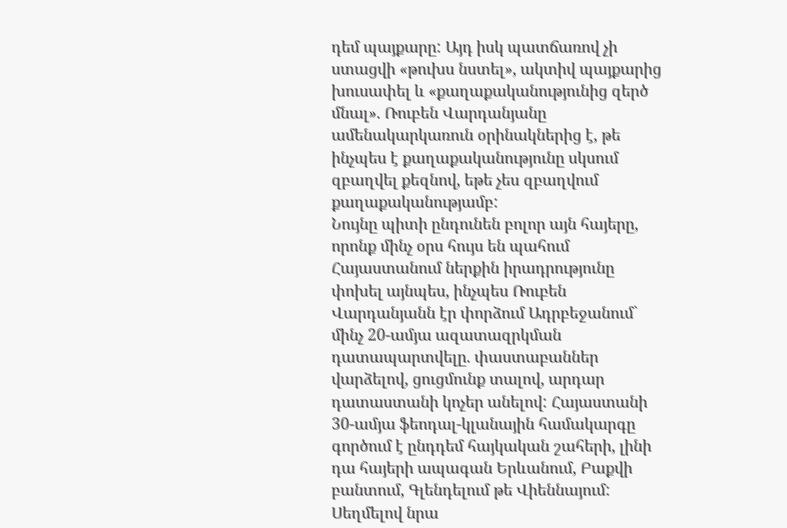դեմ պայքարը: Այդ իսկ պատճառով չի ստացվի «թուխս նստել», ակտիվ պայքարից խուսափել և «քաղաքականությունից զերծ մնալ». Ռուբեն Վարդանյանը ամենակարկառուն օրինակներից է, թե ինչպես է քաղաքականությունը սկսում զբաղվել քեզնով, եթե չես զբաղվում քաղաքականությամբ:
Նույնը պիտի ընդունեն բոլոր այն հայերը, որոնք մինչ օրս հույս են պահում Հայաստանում ներքին իրադրությունը փոխել այնպես, ինչպես Ռուբեն Վարդանյանն էր փորձում Ադրբեջանում` մինչ 20-ամյա ազատազրկման դատապարտվելը. փաստաբաններ վարձելով, ցուցմունք տալով, արդար դատաստանի կոչեր անելով: Հայաստանի 30-ամյա ֆեոդալ-կլանային համակարգը գործում է ընդդեմ հայկական շահերի, լինի դա հայերի ապագան Երևանում, Բաքվի բանտում, Գլենդելում թե Վիեննայում: Սեղմելով նրա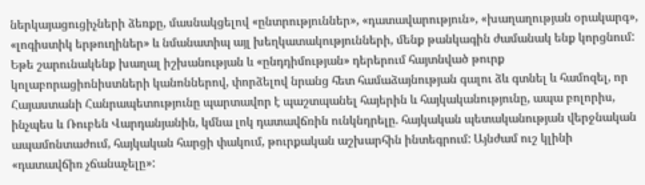ներկայացուցիչների ձեռքը, մասնակցելով «ընտրություններ», «դատավարություն», «խաղաղության օրակարգ», «լոգիստիկ երթուղիներ» և նմանատիպ այլ խեղկատակությունների, մենք թանկագին ժամանակ ենք կորցնում:
Եթե շարունակենք խաղալ իշխանության և «ընդդիմության» դերերում հայտնված թուրք կոլաբորացիոնիստների կանոններով, փորձելով նրանց հետ համաձայնության գալու ձև գտնել և համոզել, որ Հայաստանի Հանրապետությունը պարտավոր է պաշտպանել հայերին և հայկականությունը, ապա բոլորիս, ինչպես և Ռուբեն Վարդանյանին, կմնա լոկ դատավճռին ունկնդրելը. հայկական պետականության վերջնական ապամոնտաժում, հայկական հարցի փակում, թուրքական աշխարհին ինտեգրում: Այնժամ ուշ կլինի «դատավճիռ չճանաչելը»: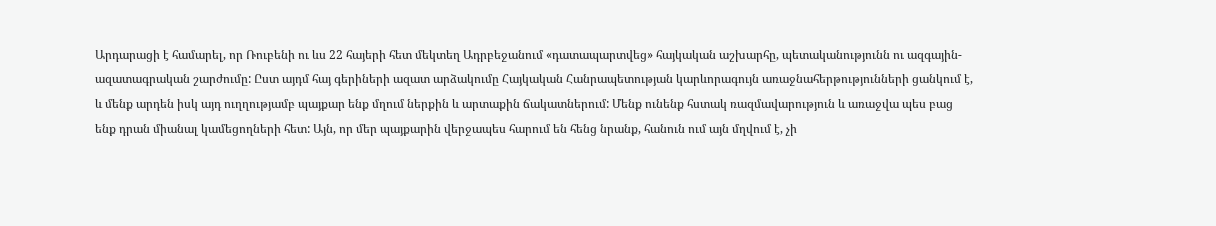Արդարացի է համարել, որ Ռուբենի ու ևս 22 հայերի հետ մեկտեղ Ադրբեջանում «դատապարտվեց» հայկական աշխարհը, պետականությունն ու ազգային-ազատագրական շարժումը: Ըստ այդմ հայ գերիների ազատ արձակումը Հայկական Հանրապետության կարևորագույն առաջնահերթությունների ցանկում է, և մենք արդեն իսկ այդ ուղղությամբ պայքար ենք մղում ներքին և արտաքին ճակատներում: Մենք ունենք հստակ ռազմավարություն և առաջվա պես բաց ենք դրան միանալ կամեցողների հետ: Այն, որ մեր պայքարին վերջապես հարում են հենց նրանք, հանուն ում այն մղվում է, չի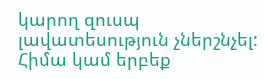կարող զուսպ լավատեսություն չներշնչել:
Հիմա կամ երբեք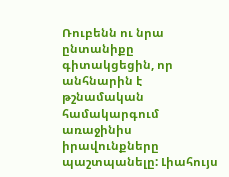Ռուբենն ու նրա ընտանիքը գիտակցեցին, որ անհնարին է թշնամական համակարգում առաջինիս իրավունքները պաշտպանելը: Լիահույս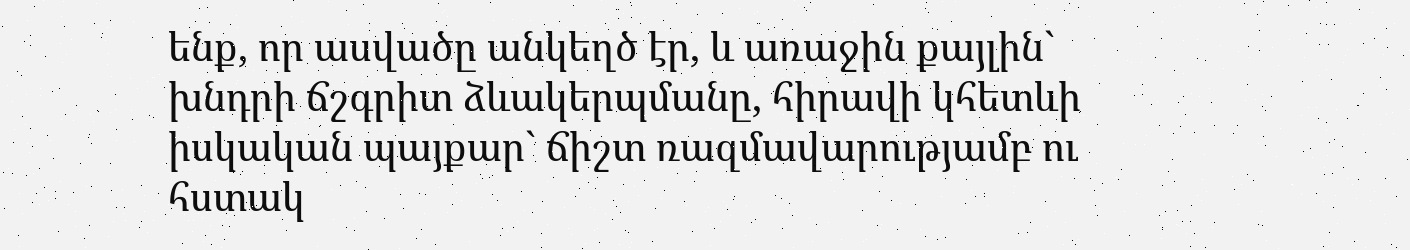ենք, որ ասվածը անկեղծ էր, և առաջին քայլին` խնդրի ճշգրիտ ձևակերպմանը, հիրավի կհետևի իսկական պայքար` ճիշտ ռազմավարությամբ ու հստակ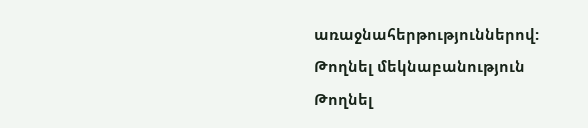առաջնահերթություններով:
Թողնել մեկնաբանություն
Թողնել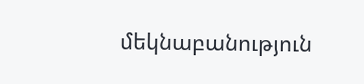մեկնաբանություն